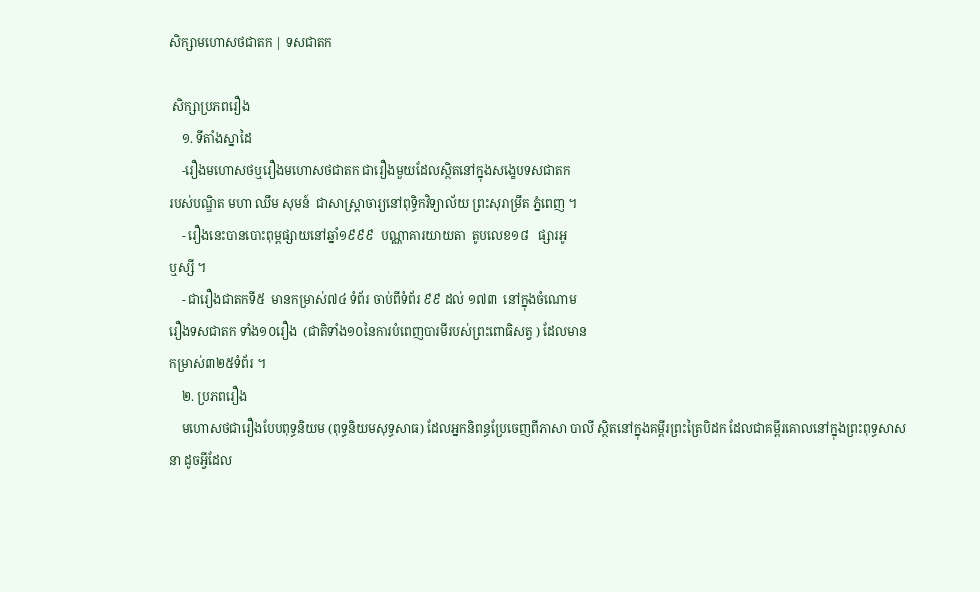សិក្សាមហោសថជាតក | ទសជាតក

 សិក្សាប្រភពរឿង
    ១. ទីតាំងស្នាដៃ
    -រឿងមហោសថឬរឿងមហោសថជាតក ជារឿងមួយដែលស្ថិតនៅក្នុងសង្ខេបទសជាតក
របស់បណ្ឌិត មហា ឈឹម សុមន៍  ជាសាស្ត្រាចារ្យនៅពុទ្ធិកវិទ្យាល័យ ព្រះសុរាម្រឹត ភ្នំពេញ ។
    - រឿងនេះបានបោះពុម្ពផ្សាយនៅឆ្នាំ១៩៩៩  បណ្ណាគារយាយតា  តូបលេខ១៨   ផ្សារអូ
ឬស្សី ។
    - ជារឿងជាតកទី៥  មានកម្រាស់៧៤ ទំព័រ ចាប់ពីទំព័រ ៩៩ ដល់ ១៧៣  នៅក្នុងចំណោម
រឿងទសជាតក ទាំង១០រឿង  (ជាតិទាំង១០នៃការបំពេញបារមីរបស់ព្រះពោធិសត្វ ) ដែលមាន
កម្រាស់៣២៥ទំព័រ ។
    ២. ប្រភពរឿង
    មហោសថជារឿងបែបពុទ្ធនិយម (ពុទ្ធនិយមសុទ្ធសាធ) ដែលអ្នកនិពន្ធប្រែចេញពីភាសា បាលី ស្ថិតនៅក្នុងគម្ពីរព្រះត្រៃបិដក ដែលជាគម្ពីរគោលនៅក្នុងព្រះពុទ្ធសាសនា ដូចអ្វីដែល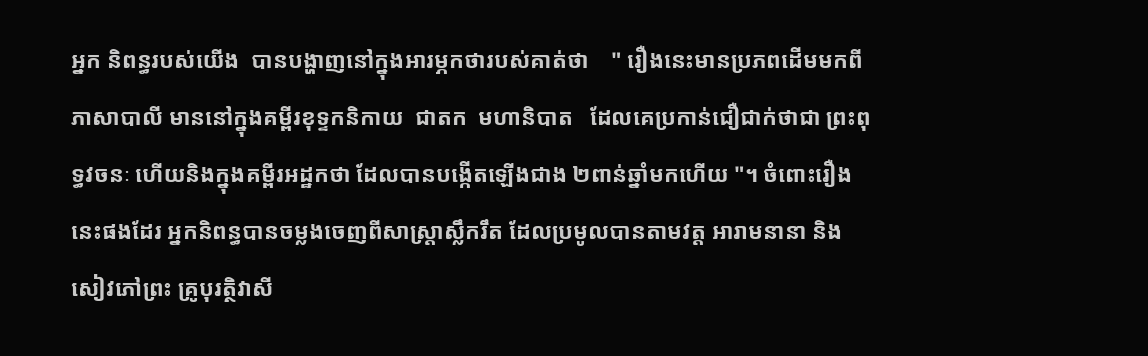អ្នក និពន្ធរបស់យើង  បានបង្ហាញនៅក្នុងអារម្ភកថារបស់គាត់ថា    " រឿងនេះមានប្រភពដើមមកពី ភាសាបាលី មាននៅក្នុងគម្ពីរខុទ្ទកនិកាយ  ជាតក  មហានិបាត   ដែលគេប្រកាន់ជឿជាក់ថាជា ព្រះពុទ្ធវចនៈ ហើយនិងក្នុងគម្ពីរអដ្ឋកថា ដែលបានបង្កើតឡើងជាង ២ពាន់ឆ្នាំមកហើយ "។ ចំពោះរឿងនេះផងដែរ អ្នកនិពន្ធបានចម្លងចេញពីសាស្ត្រាស្លឹករឹត ដែលប្រមូលបានតាមវត្ត អារាមនានា និងសៀវភៅព្រះ គ្រូបុរត្ថិវាសី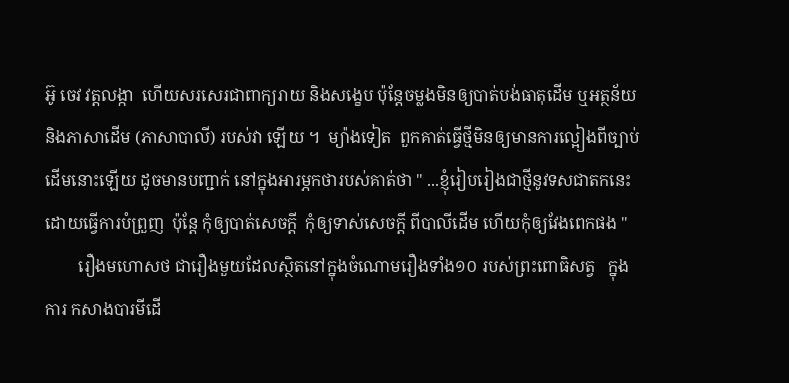អ៊ូ ចេវ វត្តលង្កា  ហើយសរសេរជាពាក្យរាយ និងសង្ខេប ប៉ុន្តែចម្លងមិនឲ្យបាត់បង់ធាតុដើម ឬអត្ថន័យនិងភាសាដើម (ភាសាបាលី) របស់វា ឡើយ ។  ម្យ៉ាងទៀត  ពួកគាត់ធ្វើថ្មីមិនឲ្យមានការល្អៀងពីច្បាប់ដើមនោះឡើយ ដូចមានបញ្ជាក់ នៅក្នុងអារម្ភកថារបស់គាត់ថា " ...ខ្ញុំរៀបរៀងជាថ្មីនូវទសជាតកនេះ ដោយធ្វើការបំព្រួញ  ប៉ុន្តែ កុំឲ្យបាត់សេចក្តី  កុំឲ្យទាស់សេចក្តី ពីបាលីដើម ហើយកុំឲ្យវែងពេកផង "
        រឿងមហោសថ ជារឿងមួយដែលស្ថិតនៅក្នុងចំណោមរឿងទាំង១០ របស់ព្រះពោធិសត្វ   ក្នុងការ កសាងបារមីដើ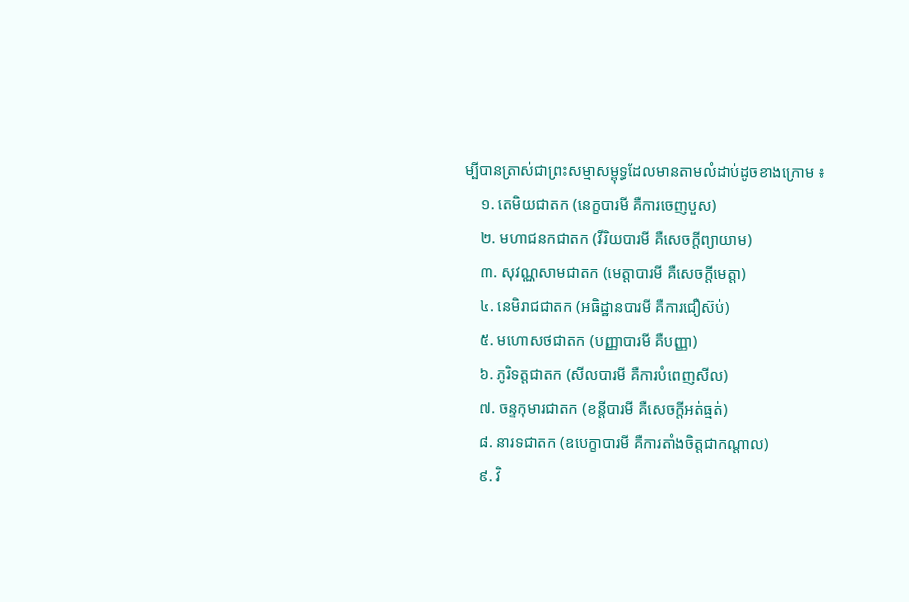ម្បីបានត្រាស់ជាព្រះសម្មាសម្ពុទ្ធដែលមានតាមលំដាប់ដូចខាងក្រោម ៖
    ១. តេមិយជាតក (នេក្ខបារមី គឺការចេញបួស)
    ២. មហាជនកជាតក (វីរិយបារមី គឺសេចក្តីព្យាយាម)
    ៣. សុវណ្ណសាមជាតក (មេត្តាបារមី គឺសេចក្តីមេត្តា)
    ៤. នេមិរាជជាតក (អធិដ្ឋានបារមី គឺការជឿស៊ប់)
    ៥. មហោសថជាតក (បញ្ញាបារមី គឺបញ្ញា)
    ៦. ភូរិទត្តជាតក (សីលបារមី គឺការបំពេញសីល)
    ៧. ចន្ទកុមារជាតក (ខន្តីបារមី គឺសេចក្តីអត់ធ្មត់)
    ៨. នារទជាតក (ឧបេក្ខាបារមី គឺការតាំងចិត្តជាកណ្តាល)
    ៩. វិ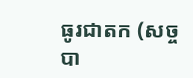ធូរជាតក (សច្ចបា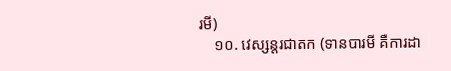រមី)
    ១០. វេស្សន្តរជាតក (ទានបារមី គឺការដា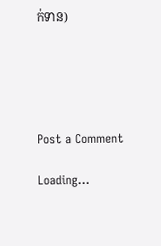ក់ទាន)





Post a Comment

Loading...